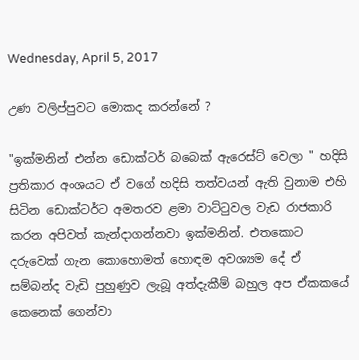Wednesday, April 5, 2017

උණ වලිප්පුවට මොකද කරන්නේ ?

"ඉක්මනින් එන්න ඩොක්ටර් බබෙක් ඇරෙස්ට් වෙලා " හදිසි ප්‍රතිකාර අංශයට ඒ වගේ හදිසි තත්වයන් ඇති වුනාම එහි සිටින ඩොක්ටර්ට අමතරව ළමා වාට්ටුවල වැඩ රාජකාරි කරන අපිවත් කැන්දාගන්නවා ඉක්මනින්. එතකොට දරුවෙක් ගැන කොහොමත් හොඳම අවශ්‍යම දේ ඒ සම්බන්ද වැඩි පුහුණුව ලැබූ අත්දැකීම් බහුල අප ඒකකයේ කෙනෙක් ගෙන්වා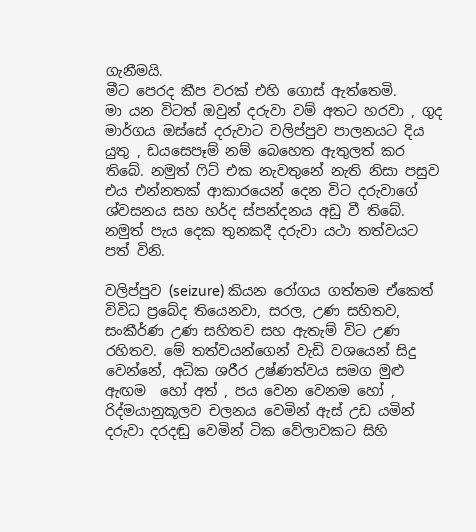ගැනීමයි.
මීට පෙරද කීප වරක් එහි ගොස් ඇත්තෙමි.
මා යන විටත් ඔවුන් දරුවා වම් අතට හරවා , ගුද මාර්ගය ඔස්සේ දරුවාට වලිප්පුව පාලනයට දිය යුතු , ඩයසෙපෑම් නම් බෙහෙත ඇතුලත් කර තිබේ. නමුත් ෆිට් එක නැවතුනේ නැති නිසා පසුව එය එන්නතක් ආකාරයෙන් දෙන විට දරුවාගේ ශ්වසනය සහ හර්ද ස්පන්දනය අඩු වී තිබේ. නමුත් පැය දෙක තුනකදී දරුවා යථා තත්වයට පත් විනි.

වලිප්පුව (seizure) කියන රෝගය ගත්තම ඒකෙත් විවිධ ප්‍රබේද තියෙනවා, සරල, උණ සහිතව,  සංකීර්ණ උණ සහිතව සහ ඇතැම් විට උණ රහිතව. මේ තත්වයන්ගෙන් වැඩි වශයෙන් සිදු වෙන්නේ, අධික ශරීර උෂ්ණත්වය සමග මුළු ඇඟම  හෝ අත් , පය වෙන වෙනම හෝ ,   රිද්මයානුකූලව චලනය වෙමින් ඇස් උඩ යමින් දරුවා දරදඬු වෙමින් ටික වේලාවකට සිහි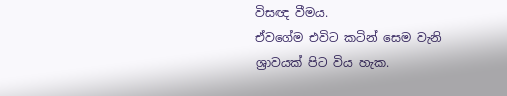විසඥ වීමය.
ඒවගේම එවිට කටින් සෙම වැනි ශ්‍රාවයක් පිට විය හැක.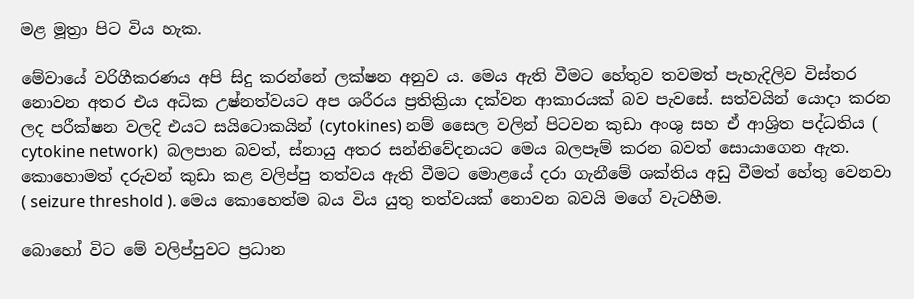මළ මූත්‍රා පිට විය හැක.

මේවායේ වරිගීකරණය අපි සිදු කරන්නේ ලක්ෂන අනුව ය. මෙය ඇති වීමට හේතුව තවමත් පැහැදිලිව විස්තර නොවන අතර එය අධික උෂ්නත්වයට අප ශරීරය ප්‍රතික්‍රියා දක්වන ආකාරයක් බව පැවසේ. සත්වයින් යොදා කරන ලද පරීක්ෂන වලදි එයට සයිටොකයින් (cytokines) නම් සෛල වලින් පිටවන කුඩා අංශු සහ ඒ ආශ්‍රිත පද්ධතිය ( cytokine network)  බලපාන බවත්, ස්නායු අතර සන්නිවේදනයට මෙය බලපෑම් කරන බවත් සොයාගෙන ඇත. කොහොමත් දරුවන් කුඩා කළ වලිප්පු තත්වය ඇති වීමට මොළයේ දරා ගැනීමේ ශක්තිය අඩු වීමත් හේතු වෙනවා ( seizure threshold ). මෙය කොහෙත්ම බය විය යුතු තත්වයක් නොවන බවයි මගේ වැටහීම.

බොහෝ විට මේ වලිප්පුවට ප්‍රධාන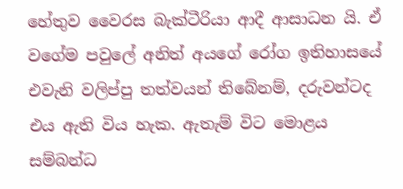හේතුව වෛරස බැක්ටීරියා ආදී ආසාධන යි. ඒ වගේම පවුලේ අනිත් අයගේ රෝග ඉතිහාසයේ එවැනි වලිප්පු තත්වයන් තිබේනම්, දරුවන්ටද එය ඇති විය හැක. ඇතැම් විට මොළය සම්බන්ධ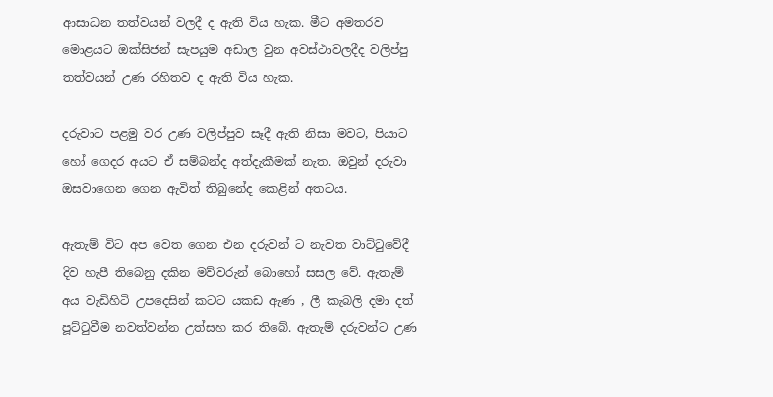ආසාධන තත්වයන් වලදී ද ඇති විය හැක. මීට අමතරව මොළයට ඔක්සිජන් සැපයුම අඩාල වුන අවස්ථාවලදීද වලිප්පු තත්වයන් උණ රහිතව ද ඇති විය හැක.

දරුවාට පළමු වර උණ වලිප්පුව සෑදී ඇති නිසා මවට, පියාට  හෝ ගෙදර අයට ඒ සම්බන්ද අත්දැකීමක් නැත. ඔවුන් දරුවා ඔසවාගෙන ගෙන ඇවිත් තිබුනේද කෙළින් අතටය.

ඇතැම් විට අප වෙත ගෙන එන දරුවන් ට නැවත වාට්ටුවේදී  දිව හැපී තිබෙනු දකින මව්වරුන් බොහෝ සසල වේ. ඇතැම් අය වැඩිහිටි උපදෙසින් කටට යකඩ ඇණ , ලී කැබලි දමා දත් පූට්ටුවීම නවත්වන්න උත්සහ කර තිබේ. ඇතැම් දරුවන්ට උණ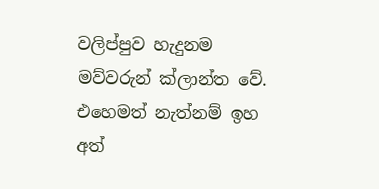වලිප්පුව හැදුනම මව්වරුන් ක්ලාන්ත වේ. එහෙමත් නැත්නම් ඉහ අත්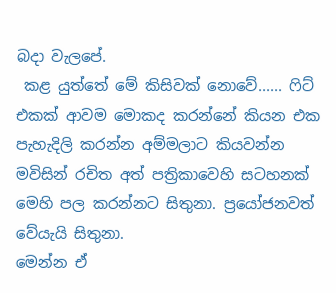බදා වැලපේ.
 කළ යුත්තේ මේ කිසිවක් නොවේ...... ෆිට් එකක් ආවම මොකද කරන්නේ කියන එක පැහැදිලි කරන්න අම්මලාට කියවන්න මවිසින් රචිත අත් පත්‍රිකාවෙහි සටහනක් මෙහි පල කරන්නට සිතුනා. ප්‍රයෝජනවත් වේයැයි සිතුනා.
මෙන්න ඒ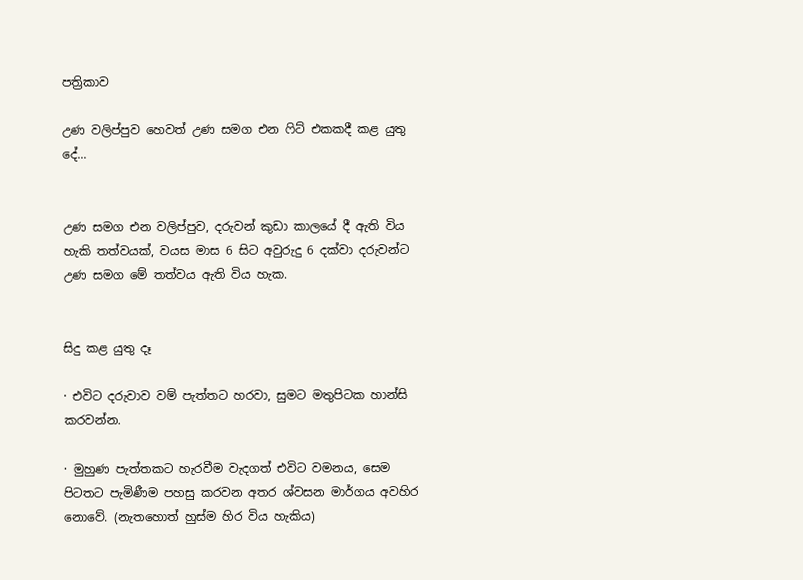පත්‍රිකාව

උණ වලිප්පුව හෙවත් උණ සමග එන ෆිට් එකකදී කළ යුතු දේ...


උණ සමග එන වලිප්පුව, දරුවන් කුඩා කාලයේ දී ඇති විය හැකි තත්වයක්, වයස මාස 6 සිට අවුරුදු 6 දක්වා දරුවන්ට උණ සමග මේ තත්වය ඇති විය හැක.


සිදු කළ යුතු දෑ

· එවිට දරුවාව වම් පැත්තට හරවා, සුමට මතුපිටක හාන්සි කරවන්න.

· මුහුණ පැත්තකට හැරවීම වැදගත් එවිට වමනය, සෙම පිටතට පැමිණීම පහසු කරවන අතර ශ්වසන මාර්ගය අවහිර නොවේ. (නැතහොත් හුස්ම හිර විය හැකිය)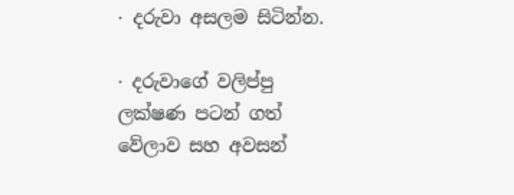· දරුවා අසලම සිටින්න.

· දරුවාගේ වලිප්පු ලක්ෂණ පටන් ගත් වේලාව සහ අවසන්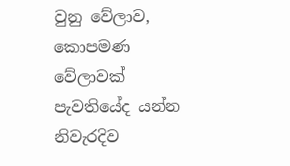වුනු වේලාව, කොපමණ වේලාවක් පැවතියේද යන්න නිවැරදිව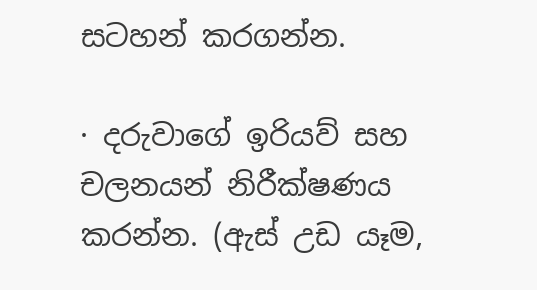සටහන් කරගන්න.

· දරුවාගේ ඉරියව් සහ චලනයන් නිරීක්ෂණය කරන්න. (ඇස් උඩ යෑම,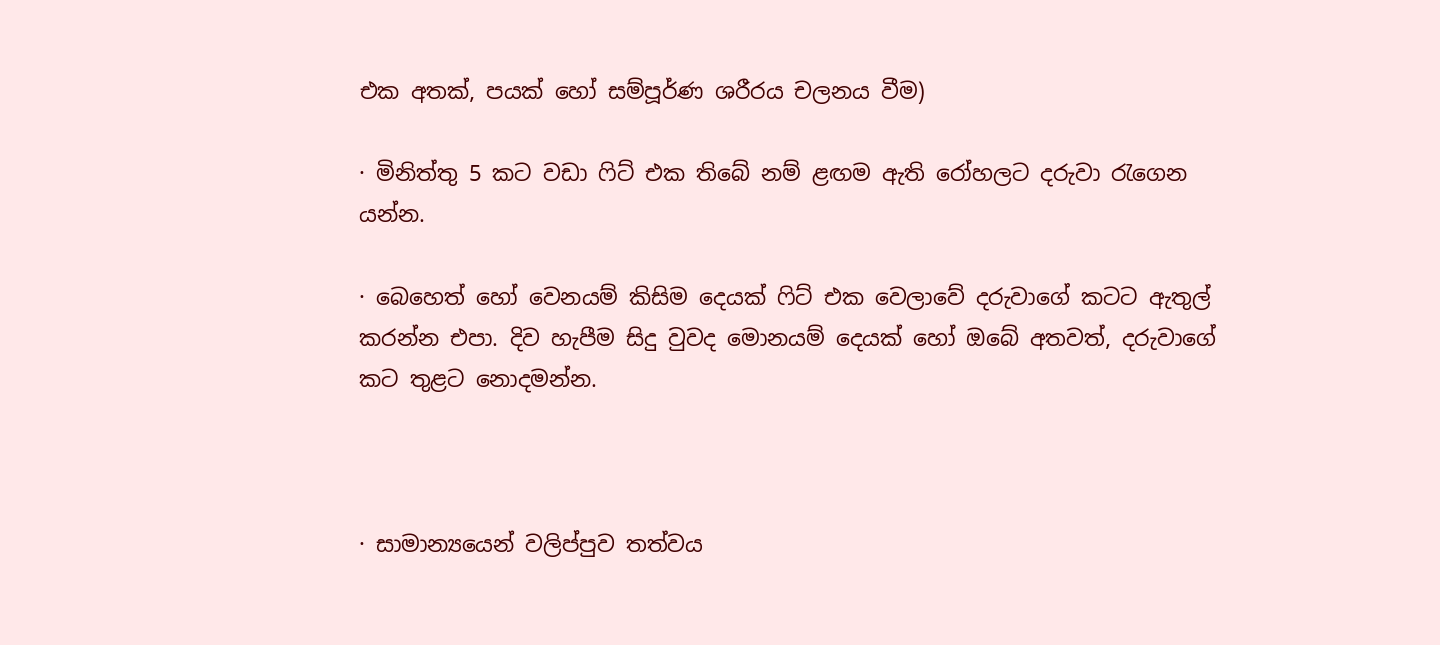එක අතක්, පයක් හෝ සම්පූර්ණ ශරීරය චලනය වීම)

· මිනිත්තු 5 කට වඩා ෆිට් එක තිබේ නම් ළඟම ඇති රෝහලට දරුවා රැගෙන යන්න.

· බෙහෙත් හෝ වෙනයම් කිසිම දෙයක් ෆිට් එක වෙලාවේ දරුවාගේ කටට ඇතුල් කරන්න එපා. දිව හැපීම සිදු වුවද මොනයම් දෙයක් හෝ ඔබේ අතවත්, දරුවාගේ කට තුළට නොදමන්න.



· සාමාන්‍යයෙන් වලිප්පුව තත්වය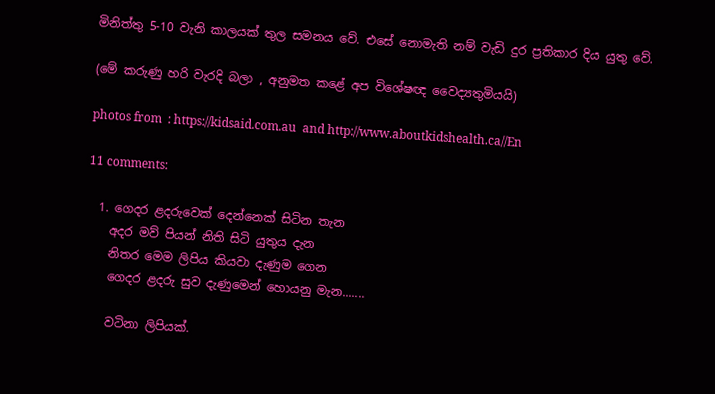මිනිත්තු 5-10 වැනි කාලයක් තුල සමනය වේ. එසේ නොමැති නම් වැඩි දුර ප්‍රතිකාර දිය යුතු වේ.

(මේ කරුණු හරි වැරදි බලා , අනුමත කළේ අප විශේෂඥ වෛද්‍යතුමියයි)

photos from  : https://kidsaid.com.au  and http://www.aboutkidshealth.ca//En

11 comments:

  1. ගෙදර ළදරුවෙක් දෙන්නෙක් සිටින තැන
    අදර මව් පියන් නිති සිටි යුතුය දැන
    නිතර මෙම ලිපිය කියවා දැණුම ගෙන
    ගෙදර ළදරු සුව දැණුමෙන් හොයනු මැන.......

    වටිනා ලිපියක්.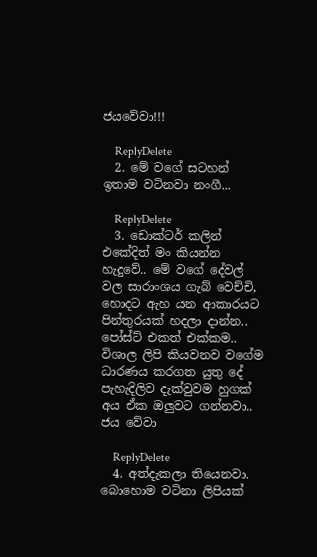ජයවේවා!!!

    ReplyDelete
  2. මේ වගේ සටහන් ඉතාම වටිනවා නංගී...

    ReplyDelete
  3. ඩොක්ටර් කලින් එකේදිත් මං කියන්න හැදුවේ.. මේ වගේ දේවල් වල සාරාංශය ගැබ් වෙච්චි, හොදට ඇහ යන ආකාරයට පින්තුරයක් හදලා දාන්න.. පෝස්ට් එකත් එක්කම.. විශාල ලිපි කියවනව වගේම ධාරණය කරගත යුතු දේ පැහැදිලිව දැක්වුවම හුගක් අය ඒක ඔලුවට ගන්නවා.. ජය වේවා

    ReplyDelete
  4. අත්දැකලා තියෙනවා. බොහොම වටිනා ලිපියක්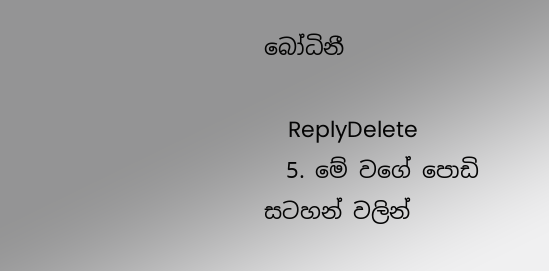බෝධිනී

    ReplyDelete
  5. මේ වගේ පොඩි සටහන් වලින්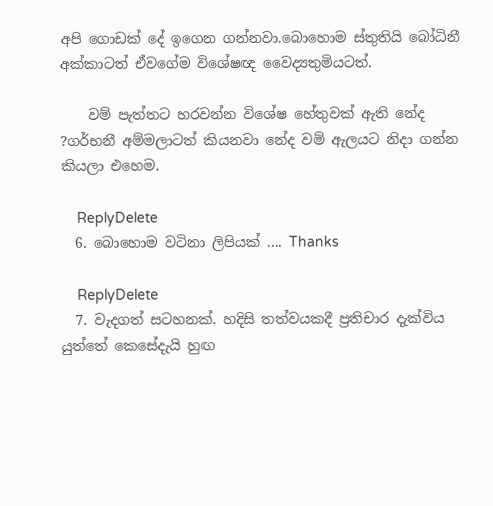අපි ගොඩක් දේ ඉගෙන ගන්නවා.බොහොම ස්තුතියි බෝධිනී අක්කාටත් ඒවගේම විශේෂඥ වෛද්‍යතුමියටත්.

    වම් පැත්තට හරවන්න විශේෂ හේතුවක් ඇති නේද ?ගර්භනී අම්මලාටත් කියනවා නේද වම් ඇලයට නිදා ගන්න කියලා එහෙම.

    ReplyDelete
  6. බොහොම වටිනා ලිපියක් .... Thanks

    ReplyDelete
  7. වැදගත් සටහනක්. හදිසි තත්වයකදී ප්‍රතිචාර දැක්විය යුත්තේ කෙසේදැයි හුඟ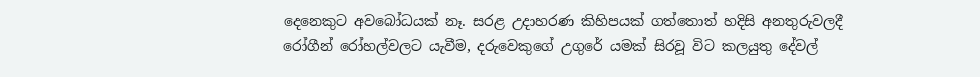දෙනෙකුට අවබෝධයක් නෑ. සරළ උදාහරණ කිහිපයක් ගත්තොත් හදිසි අනතුරුවලදී රෝගීන් රෝහල්වලට යැවීම, දරුවෙකුගේ උගුරේ යමක් සිරවූ විට කලයුතු දේවල්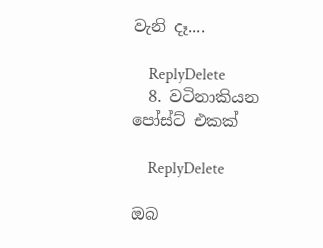වැනි දෑ....

    ReplyDelete
  8. වටිනාකියන පෝස්ට් එකක්

    ReplyDelete

ඔබ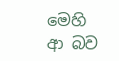මෙහි ආ බව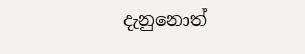දැනුනොත්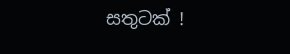සතුටක් !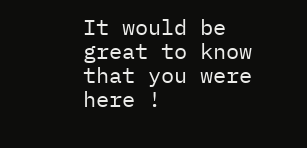It would be great to know that you were here !